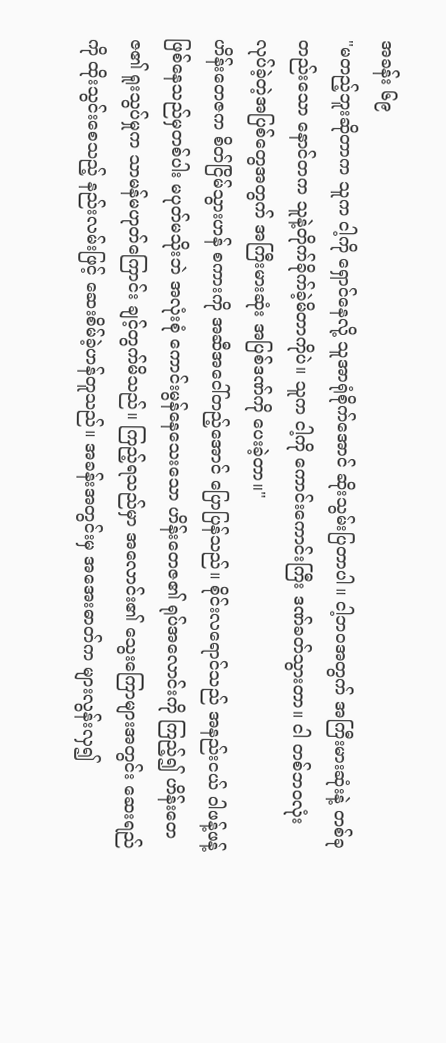အခန်း ၆၉
"မတည့်ဘူးဆိုတာက သူက ငါ့ကို ရှောင်နေလို့ သူအာရုံစိုက်အောင် ဆိုးသွမ်းပြတာပါ။ ငါ့ဘဝအတွက် အကြီးမားဆုံးနဲ့ တစ်ခုတည်းသော နောင်တက သူနဲ့တိုက်ခိုက်ခဲ့မိတာကိုပဲ။ သူက ငါ့ကို ကောင်းကောင်းကြီး ဒဏ်ခတ်သွားတာ။ ငါ တစ်ဘဝလုံး လုပ်ခဲ့တဲ့အပြစ်တွေအတွက် အကြီးမားဆုံး အပြစ်ဒဏ်ကို ပေးခဲ့တာ။"
ဟိန်းတေဇက စိတ်ငြိမ်သွားဟန် စကားကို အဆီအငေါ်တည့်အောင် ပြောပြန်သည်။ စိုင်းလရောင်သည် အနည်းငယ် ဝါဖန့်ဖန့်ဖြစ်နေသည်မှတစ်ပါး မပုတ်မသိုးဘဲ အလုံးစုံ ကောင်းမွန်နေသေးသော ဟိန်းတေဇ၏ ရုပ်အလောင်းကို ကြည့်၍ ဟိန်းတေဇ၏ ရူးသွပ်မှုက သာမန်မဟုတ်ကြောင်း ချင့်တွက်မိသည်။ ကြည့်ရသည်မှာ အလောင်း၏ သွေးကြောများအတွင်း ဆေးရည်ကို ထိုးသွင်းစေသည့် နည်းလမ်းဖြင့် ဆေးစိမ်ခဲ့ဟန်တူသည်။ အခန်းအတွင်းမှ အအေးဓာတ်က များလွန်းလှ၍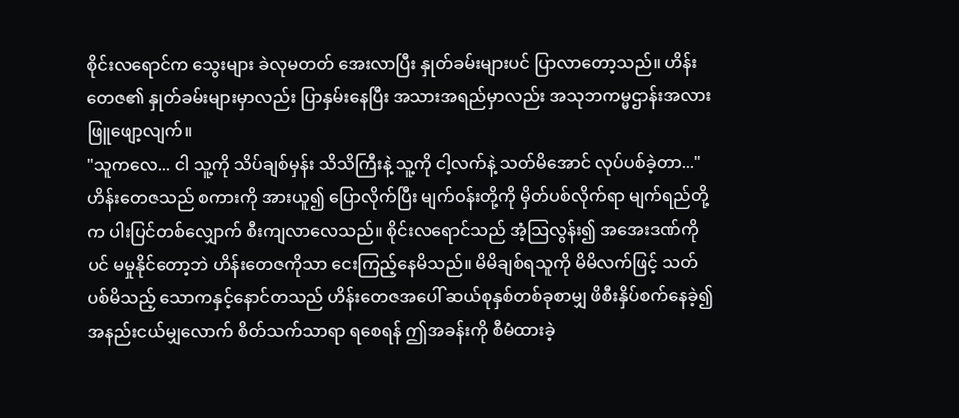စိုင်းလရောင်က သွေးများ ခဲလုမတတ် အေးလာပြီး နှုတ်ခမ်းများပင် ပြာလာတော့သည်။ ဟိန်းတေဇ၏ နှုတ်ခမ်းများမှာလည်း ပြာနှမ်းနေပြီး အသားအရည်မှာလည်း အသုဘကမ္မဌာန်းအလား ဖြူဖျော့လျက်။
"သူကလေ... ငါ သူ့ကို သိပ်ချစ်မှန်း သိသိကြီးနဲ့ သူ့ကို ငါ့လက်နဲ့ သတ်မိအောင် လုပ်ပစ်ခဲ့တာ..."
ဟိန်းတေဇသည် စကားကို အားယူ၍ ပြောလိုက်ပြီး မျက်ဝန်းတို့ကို မှိတ်ပစ်လိုက်ရာ မျက်ရည်တို့က ပါးပြင်တစ်လျှောက် စီးကျလာလေသည်။ စိုင်းလရောင်သည် အံ့သြလွန်း၍ အအေးဒဏ်ကိုပင် မမှုနိုင်တော့ဘဲ ဟိန်းတေဇကိုသာ ငေးကြည့်နေမိသည်။ မိမိချစ်ရသူကို မိမိလက်ဖြင့် သတ်ပစ်မိသည့် သောကနှင့်နောင်တသည် ဟိန်းတေဇအပေါ် ဆယ်စုနှစ်တစ်ခုစာမျှ ဖိစီးနှိပ်စက်နေခဲ့၍ အနည်းငယ်မျှလောက် စိတ်သက်သာရာ ရစေရန် ဤအခန်းကို စီမံထားခဲ့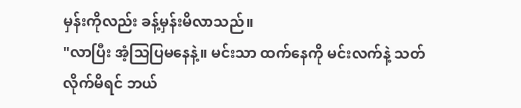မှန်းကိုလည်း ခန့်မှန်းမိလာသည်။
"လာပြီး အံ့သြပြမနေနဲ့။ မင်းသာ ထက်နေကို မင်းလက်နဲ့ သတ်လိုက်မိရင် ဘယ်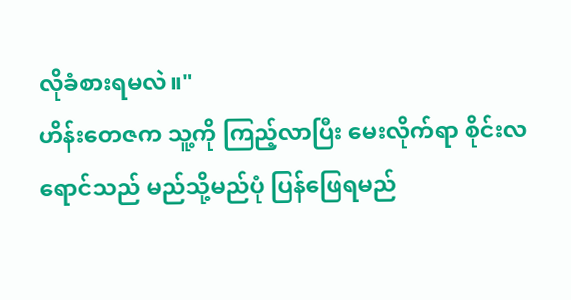လိုခံစားရမလဲ။"
ဟိန်းတေဇက သူ့ကို ကြည့်လာပြီး မေးလိုက်ရာ စိုင်းလရောင်သည် မည်သို့မည်ပုံ ပြန်ဖြေရမည်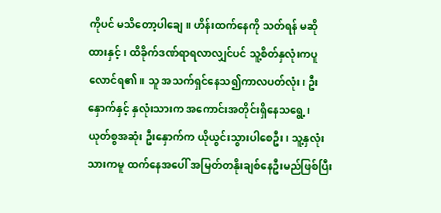ကိုပင် မသိတော့ပါချေ။ ဟိန်းထက်နေကို သတ်ရန် မဆိုထားနှင့်၊ ထိခိုက်ဒဏ်ရာရလာလျှင်ပင် သူ့စိတ်နှလုံးကပူလောင်ရ၏။ သူ အသက်ရှင်နေသ၍ကာလပတ်လုံး၊ ဦးနှောက်နှင့် နှလုံးသားက အကောင်းအတိုင်းရှိနေသရွေ့၊ ယုတ်စွအဆုံး ဦးနှောက်က ယိုယွင်းသွားပါစေဦး၊ သူ့နှလုံးသားကမူ ထက်နေအပေါ် အမြတ်တနိုးချစ်နေဦးမည်ဖြစ်ပြီး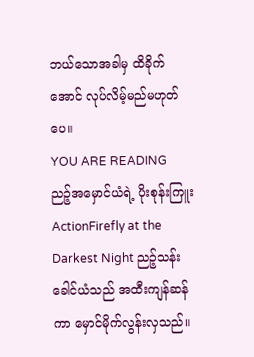ဘယ်သောအခါမှ ထိခိုက်အောင် လုပ်လိမ့်မည်မဟုတ်ပေ။
YOU ARE READING
ညဉ့်အမှောင်ယံရဲ့ ပိုးစုန်းကြူး
ActionFirefly at the Darkest Night ညဉ့်သန်းခေါင်ယံသည် အထီးကျန်ဆန်ကာ မှောင်မိုက်လွန်းလှသည်။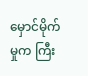မှောင်မိုက်မှုက ကြီး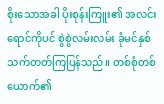စိုးသောအခါ ပိုးစုန်းကြူး၏ အလင်းရောင်ကိုပင် စွဲစွဲလမ်းလမ်း ခုံမင်နှစ်သက်တတ်ကြပြန်သည်။ တစ်စုံတစ်ယောက်၏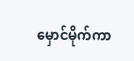မှောင်မိုက်ကာ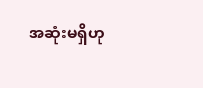အဆုံးမရှိဟု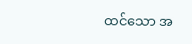ထင်သော အ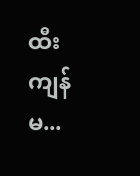ထီးကျန်မ...